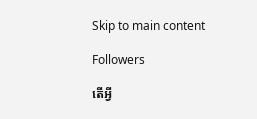Skip to main content

Followers

តើអ្វី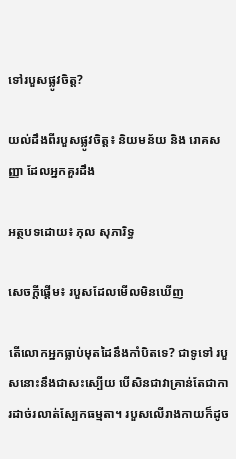ទៅរបួសផ្លូវចិត្ត?

យល់ដឹងពីរបួសផ្លូវចិត្ត៖ និយមន័យ និង រោគសញ្ញា ដែលអ្នកគួរដឹង

អត្ថបទដោយ៖ ភុល សុភារិទ្ធ

សេចក្តីផ្តើម៖ របួសដែលមើលមិនឃើញ

តើលោកអ្នកធ្លាប់មុតដៃនឹងកាំបិតទេ? ជាទូទៅ របួសនោះនឹងជាសះស្បើយ បើសិនជាវាគ្រាន់តែជាការដាច់រលាត់ស្បែកធម្មតា។ របួសលើរាងកាយក៏ដូច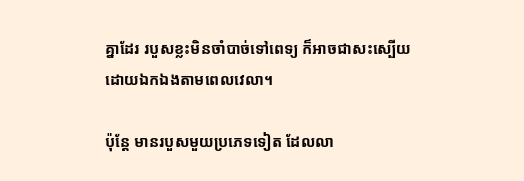គ្នាដែរ របួសខ្លះមិនចាំបាច់ទៅពេទ្យ ក៏អាចជាសះស្បើយដោយឯកឯងតាមពេលវេលា។

ប៉ុន្តែ មានរបួសមួយប្រភេទទៀត ដែលលា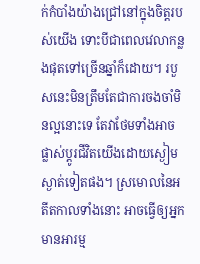ក់កំបាំងយ៉ាងជ្រៅនៅក្នុងចិត្តរបស់យើង ទោះបីជាពេលវេលាកន្លងផុតទៅច្រើនឆ្នាំក៏ដោយ។ របួសនេះមិនត្រឹមតែជាការចងចាំមិនល្អនោះទេ តែវាថែមទាំងអាចផ្លាស់ប្តូរជីវិតយើងដោយស្ងៀមស្ងាត់ទៀតផង។ ស្រមោលនៃអតីតកាលទាំងនោះ អាចធ្វើឲ្យអ្នកមានអារម្ម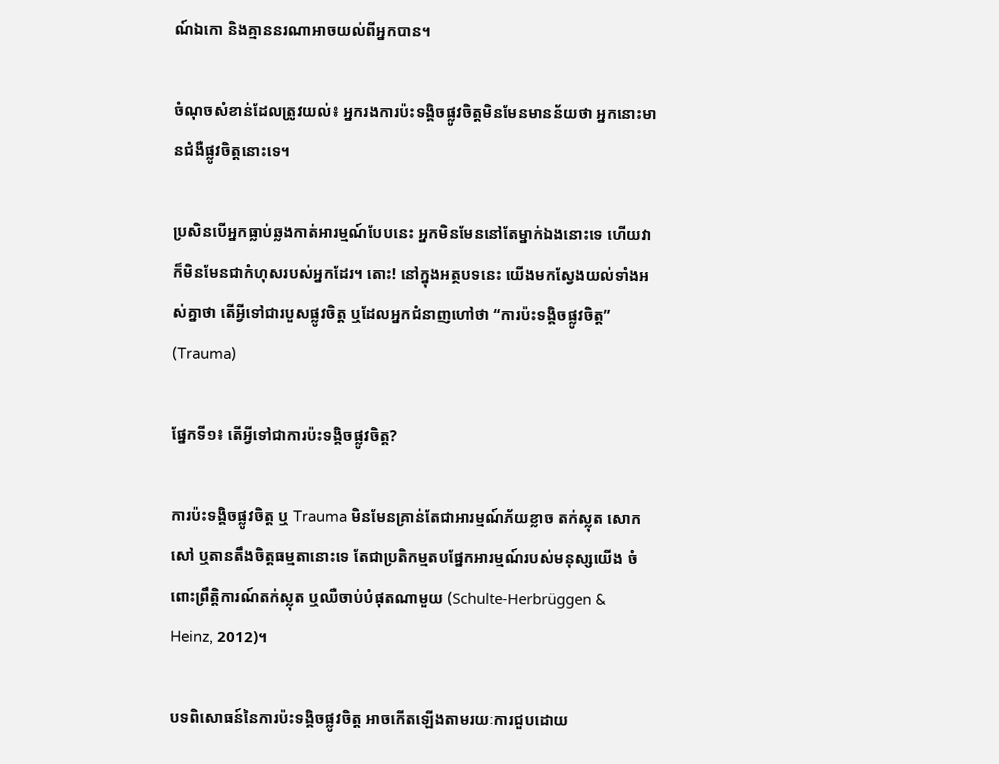ណ៍ឯកោ និងគ្មាននរណាអាចយល់ពីអ្នកបាន។

ចំណុចសំខាន់ដែលត្រូវយល់៖ អ្នករងការប៉ះទង្គិចផ្លូវចិត្តមិនមែនមានន័យថា អ្នកនោះមានជំងឺផ្លូវចិត្តនោះទេ។

ប្រសិនបើអ្នកធ្លាប់ឆ្លងកាត់អារម្មណ៍បែបនេះ អ្នកមិនមែននៅតែម្នាក់ឯងនោះទេ ហើយវាក៏មិនមែនជាកំហុសរបស់អ្នកដែរ។ តោះ! នៅក្នុងអត្ថបទនេះ យើងមកស្វែងយល់ទាំងអស់គ្នាថា តើអ្វីទៅជារបួសផ្លូវចិត្ត ឬដែលអ្នកជំនាញហៅថា “ការប៉ះទង្គិចផ្លូវចិត្ត” (Trauma)

ផ្នែកទី១៖ តើអ្វីទៅជាការប៉ះទង្គិចផ្លូវចិត្ត?

ការប៉ះទង្គិចផ្លូវចិត្ត ឬ Trauma មិនមែនគ្រាន់តែជាអារម្មណ៍ភ័យខ្លាច តក់ស្លុត សោកសៅ ឬតានតឹងចិត្តធម្មតានោះទេ តែជាប្រតិកម្មតបផ្នែកអារម្មណ៍របស់មនុស្សយើង ចំពោះព្រឹត្តិការណ៍តក់ស្លុត ឬឈឺចាប់បំផុតណាមួយ (Schulte-Herbrüggen & Heinz, 2012)។

បទពិសោធន៍នៃការប៉ះទង្គិចផ្លូវចិត្ត អាចកើតឡើងតាមរយៈការជួបដោយ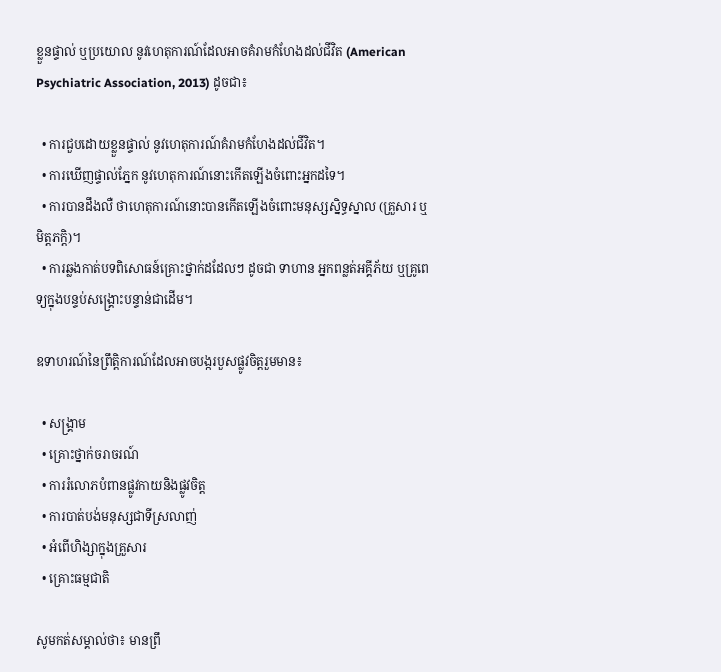ខ្លួនផ្ទាល់ ឬប្រយោល នូវហេតុការណ៍ដែលអាចគំរាមកំហែងដល់ជីវិត (American Psychiatric Association, 2013) ដូចជា៖

  • ការជួបដោយខ្លួនផ្ទាល់ នូវហេតុការណ៍គំរាមកំហែងដល់ជីវិត។
  • ការឃើញផ្ទាល់ភ្នែក នូវហេតុការណ៍នោះកើតឡើងចំពោះអ្នកដទៃ។
  • ការបានដឹងលឺ ថាហេតុការណ៍នោះបានកើតឡើងចំពោះមនុស្សសិ្នទ្ធស្នាល (គ្រួសារ ឬមិត្តភក្តិ)។
  • ការឆ្លងកាត់បទពិសោធន៍គ្រោះថ្នាក់ដដែលៗ ដូចជា ទាហាន អ្នកពន្លត់អគ្គីភ័យ ឬគ្រូពេទ្យក្នុងបន្ទប់សង្គ្រោះបន្ទាន់ជាដើម។

ឧទាហរណ៍នៃព្រឹត្តិការណ៍ដែលអាចបង្ករបួសផ្លូវចិត្តរួមមាន៖

  • សង្គ្រាម
  • គ្រោះថ្នាក់ចរាចរណ៍
  • ការរំលោភបំពានផ្លូវកាយនិងផ្លូវចិត្ត
  • ការបាត់បង់មនុស្សជាទីស្រលាញ់
  • អំពើហិង្សាក្នុងគ្រួសារ
  • គ្រោះធម្មជាតិ

សូមកត់សម្គាល់ថា៖ មានព្រឹ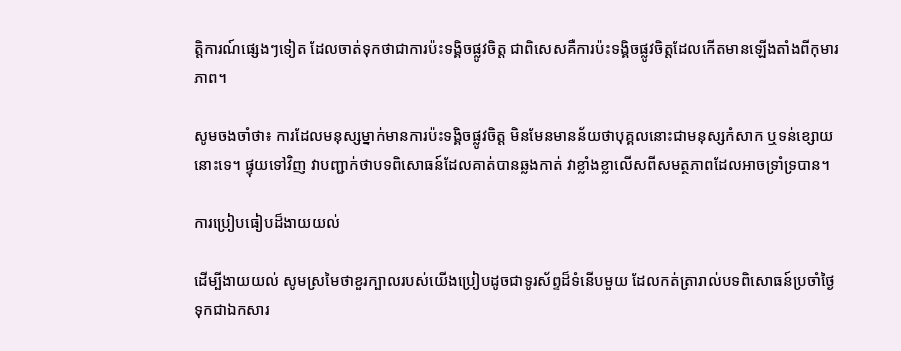ត្តិការណ៍ផ្សេងៗទៀត ដែលចាត់ទុកថាជាការប៉ះទង្គិចផ្លូវចិត្ត ជាពិសេសគឺការប៉ះទង្គិចផ្លូវចិត្តដែលកើតមានឡើងតាំងពីកុមារភាព។

សូមចងចាំថា៖ ការដែលមនុស្សម្នាក់មានការប៉ះទង្គិចផ្លូវចិត្ត មិនមែនមានន័យថាបុគ្គលនោះជាមនុស្សកំសាក ឬទន់ខ្សោយនោះទេ។ ផ្ទុយទៅវិញ វាបញ្ជាក់ថាបទពិសោធន៍ដែលគាត់បានឆ្លងកាត់ វាខ្លាំងខ្លាលើសពីសមត្ថភាពដែលអាចទ្រាំទ្របាន។

ការប្រៀបធៀបដ៏ងាយយល់

ដើម្បីងាយយល់ សូមស្រមៃថាខួរក្បាលរបស់យើងប្រៀបដូចជាទូរស័ព្ទដ៏ទំនើបមួយ ដែលកត់ត្រារាល់បទពិសោធន៍ប្រចាំថ្ងៃទុកជាឯកសារ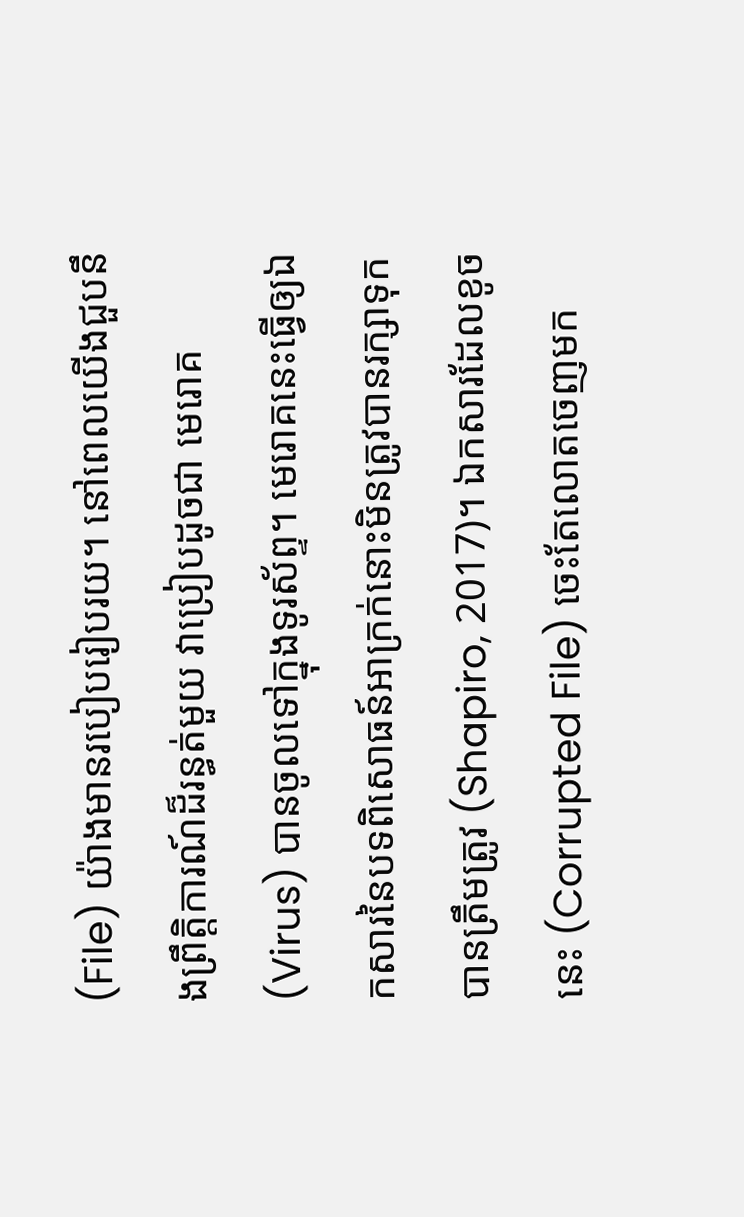(File) យ៉ាងមានរបៀបរៀបរយ។ នៅពេលយើងជួបនឹងព្រឹត្តិការណ៍ដ៏រន្ធត់មួយ វាប្រៀបដូចជា មេរោគ (Virus) បានចូលទៅក្នុងទូរស័ព្ទ។ មេរោគនេះធ្វើឲ្យឯកសារនៃបទពិសោធន៍អាក្រក់នោះមិនត្រូវបានរក្សាទុកបានត្រឹមត្រូវ (Shapiro, 2017)។ ឯកសារដែលខូចនេះ (Corrupted File) ចេះតែលោតចេញមក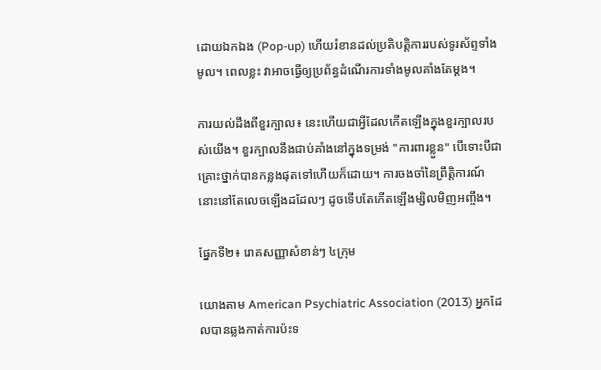ដោយឯកឯង (Pop-up) ហើយរំខានដល់ប្រតិបត្តិការរបស់ទូរស័ព្ទទាំងមូល។ ពេលខ្លះ វាអាចធ្វើឲ្យប្រព័ន្ធដំណើរការទាំងមូលគាំងតែម្តង។

ការយល់ដឹងពីខួរក្បាល៖ នេះហើយជាអ្វីដែលកើតឡើងក្នុងខួរក្បាលរបស់យើង។ ខួរក្បាលនឹងជាប់គាំងនៅក្នុងទម្រង់ "ការពារខ្លួន" បើទោះបីជាគ្រោះថ្នាក់បានកន្លងផុតទៅហើយក៏ដោយ។ ការចងចាំនៃព្រឹត្តិការណ៍នោះនៅតែលេចឡើងដដែលៗ ដូចទើបតែកើតឡើងម្សិលមិញអញ្ចឹង។

ផ្នែកទី២៖ រោគសញ្ញាសំខាន់ៗ ៤ក្រុម

យោងតាម American Psychiatric Association (2013) អ្នកដែលបានឆ្លងកាត់ការប៉ះទ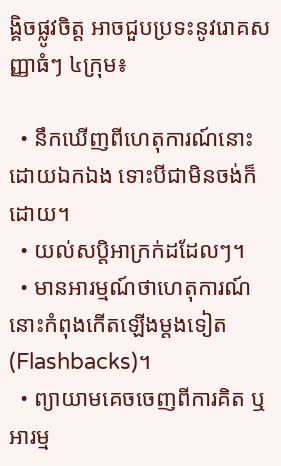ង្គិចផ្លូវចិត្ត អាចជួបប្រទះនូវរោគសញ្ញាធំៗ ៤ក្រុម៖

  • នឹកឃើញពីហេតុការណ៍នោះដោយឯកឯង ទោះបីជាមិនចង់ក៏ដោយ។
  • យល់សប្តិអាក្រក់ដដែលៗ។
  • មានអារម្មណ៍ថាហេតុការណ៍នោះកំពុងកើតឡើងម្តងទៀត (Flashbacks)។
  • ព្យាយាមគេចចេញពីការគិត ឬអារម្ម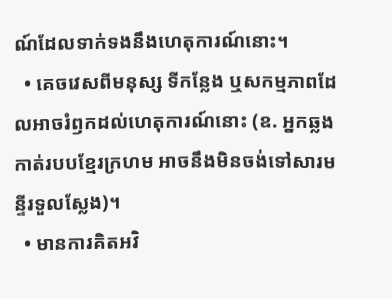ណ៍ដែលទាក់ទងនឹងហេតុការណ៍នោះ។
  • គេចវេសពីមនុស្ស ទីកន្លែង ឬសកម្មភាពដែលអាចរំឭកដល់ហេតុការណ៍នោះ (ឧ. អ្នកឆ្លងកាត់របបខ្មែរក្រហម អាចនឹងមិនចង់ទៅសារមន្ទីរទួលស្លែង)។
  • មានការគិតអវិ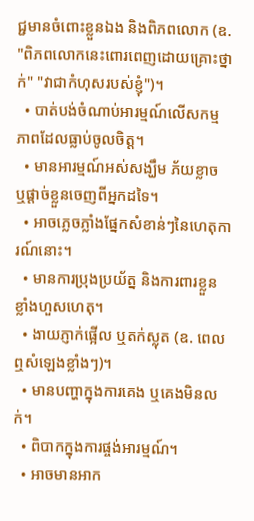ជ្ជមានចំពោះខ្លួនឯង និងពិភពលោក (ឧ. "ពិភពលោកនេះពោរពេញដោយគ្រោះថ្នាក់" "វាជាកំហុសរបស់ខ្ញុំ")។
  • បាត់បង់ចំណាប់អារម្មណ៍លើសកម្មភាពដែលធ្លាប់ចូលចិត្ត។
  • មានអារម្មណ៍អស់សង្ឃឹម ភ័យខ្លាច ឬផ្តាច់ខ្លួនចេញពីអ្នកដទៃ។
  • អាចភ្លេចភ្លាំងផ្នែកសំខាន់ៗនៃហេតុការណ៍នោះ។
  • មានការប្រុងប្រយ័ត្ន និងការពារខ្លួនខ្លាំងហួសហេតុ។
  • ងាយភ្ញាក់ផ្អើល ឬតក់ស្លុត (ឧ. ពេលឮសំឡេងខ្លាំងៗ)។
  • មានបញ្ហាក្នុងការគេង ឬគេងមិនលក់។
  • ពិបាកក្នុងការផ្ចង់អារម្មណ៍។
  • អាចមានអាក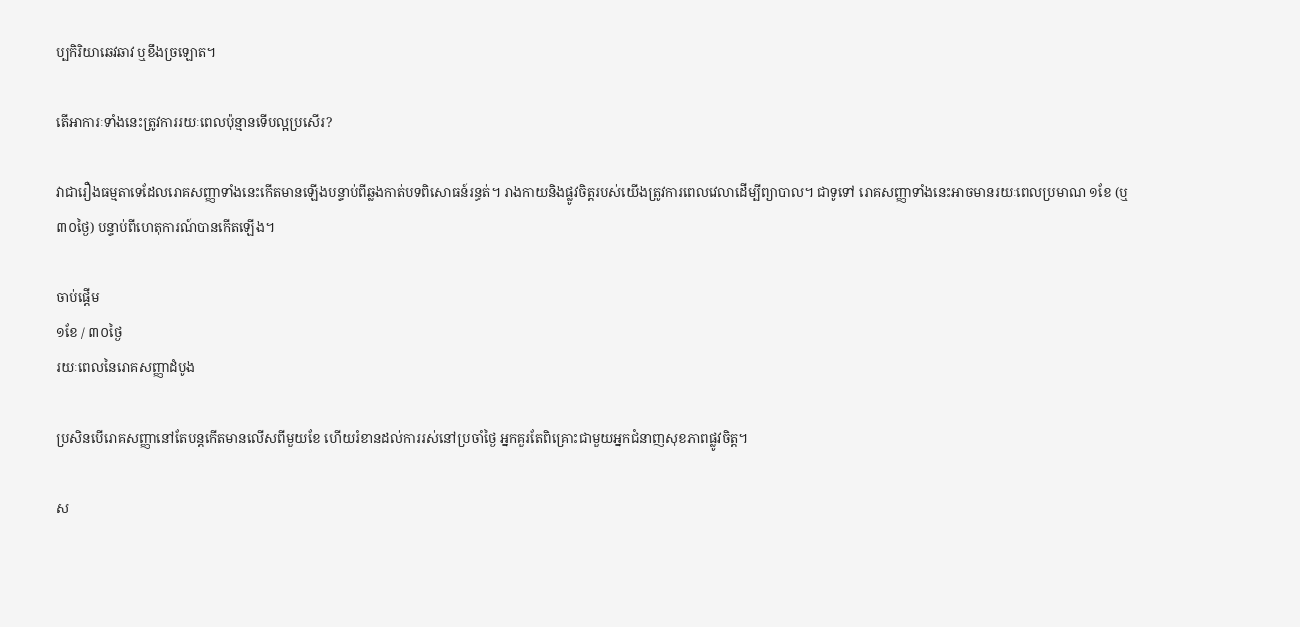ប្បកិរិយាឆេវឆាវ ឬខឹងច្រឡោត។

តើអាការៈទាំងនេះត្រូវការរយៈពេលប៉ុន្មានទើបល្អប្រសើរ?

វាជារឿងធម្មតាទេដែលរោគសញ្ញាទាំងនេះកើតមានឡើងបន្ទាប់ពីឆ្លងកាត់បទពិសោធន៍រន្ធត់។ រាងកាយនិងផ្លូវចិត្តរបស់យើងត្រូវការពេលវេលាដើម្បីព្យាបាល។ ជាទូទៅ រោគសញ្ញាទាំងនេះអាចមានរយៈពេលប្រមាណ ១ខែ (ឬ ៣០ថ្ងៃ) បន្ទាប់ពីហេតុការណ៍បានកើតឡើង។

ចាប់ផ្តើម
១ខែ / ៣០ថ្ងៃ
រយៈពេលនៃរោគសញ្ញាដំបូង

ប្រសិនបើរោគសញ្ញានៅតែបន្តកើតមានលើសពីមួយខែ ហើយរំខានដល់ការរស់នៅប្រចាំថ្ងៃ អ្នកគួរតែពិគ្រោះជាមួយអ្នកជំនាញសុខភាពផ្លូវចិត្ត។

ស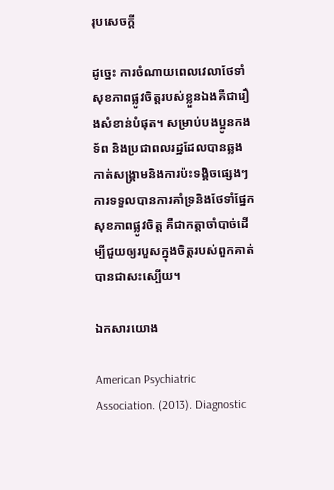រុបសេចក្តី

ដូច្នេះ ការចំណាយពេលវេលាថែទាំសុខភាពផ្លូវចិត្តរបស់ខ្លួនឯងគឺជារឿងសំខាន់បំផុត។ សម្រាប់បងប្អូនកងទ័ព និងប្រជាពលរដ្ឋដែលបានឆ្លងកាត់សង្គ្រាមនិងការប៉ះទង្គិចផ្សេងៗ ការទទួលបានការគាំទ្រនិងថែទាំផ្នែកសុខភាពផ្លូវចិត្ត គឺជាកត្តាចាំបាច់ដើម្បីជួយឲ្យរបួសក្នុងចិត្តរបស់ពួកគាត់បានជាសះស្បើយ។

ឯកសារយោង

American Psychiatric Association. (2013). Diagnostic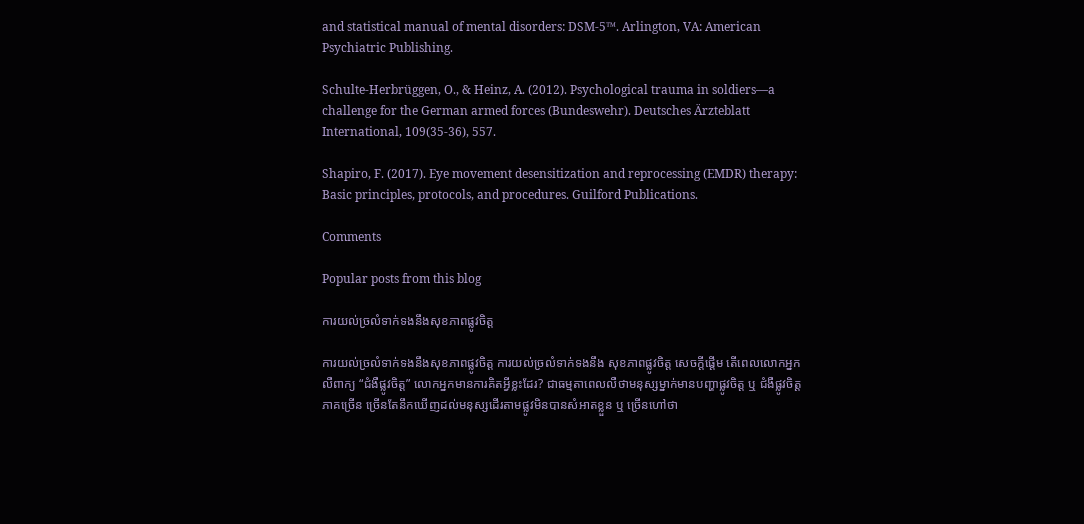and statistical manual of mental disorders: DSM-5™. Arlington, VA: American Psychiatric Publishing.

Schulte-Herbrüggen, O., & Heinz, A. (2012). Psychological trauma in soldiers—a challenge for the German armed forces (Bundeswehr). Deutsches Ärzteblatt International, 109(35-36), 557.

Shapiro, F. (2017). Eye movement desensitization and reprocessing (EMDR) therapy: Basic principles, protocols, and procedures. Guilford Publications.

Comments

Popular posts from this blog

ការយល់ច្រលំទាក់ទងនឹងសុខភាពផ្លូវចិត្ត

ការយល់ច្រលំទាក់ទងនឹងសុខភាពផ្លូវចិត្ត ការយល់ច្រលំទាក់ទងនឹង សុខភាពផ្លូវចិត្ត សេចក្តីផ្តើម តើពេលលោកអ្នកលឺពាក្យ “ជំងឺផ្លូវចិត្ត” លោកអ្នកមានការគិតអ្វីខ្លះដែរ? ជាធម្មតាពេលលឺថាមនុស្សម្នាក់មានបញ្ហាផ្លូវចិត្ត ឬ ជំងឺផ្លូវចិត្ត ភាគច្រើន ច្រើនតែនឹកឃើញដល់មនុស្សដើរតាមផ្លូវមិនបានសំអាតខ្លួន ឬ ច្រើនហៅថា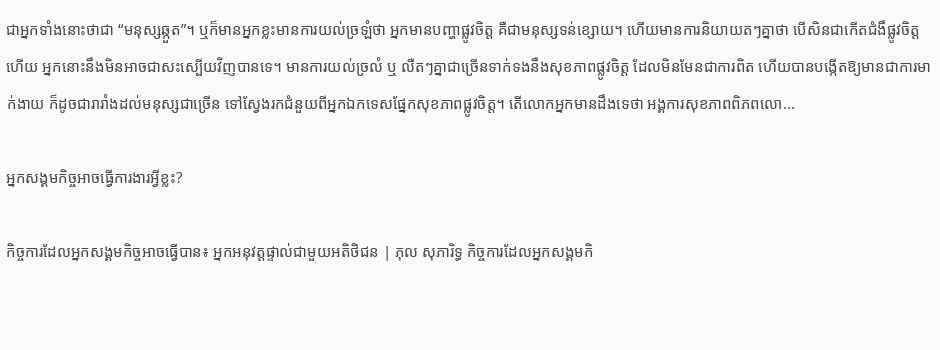ជាអ្នកទាំងនោះថាជា “មនុស្សឆ្កួត”។ ឬក៏មានអ្នកខ្លះមានការយល់ច្រឡំថា អ្នកមានបញ្ហាផ្លូវចិត្ត គឺជាមនុស្សទន់ខ្សោយ។ ហើយមានការនិយាយតៗគ្នាថា បើសិនជាកើតជំងឹផ្លូវចិត្តហើយ អ្នកនោះនឹងមិនអាចជាសះស្បើយវិញបានទេ។ មានការយល់ច្រលំ ឬ លឺតៗគ្នាជាច្រើនទាក់ទងនឹងសុខភាពផ្លូវចិត្ត ដែលមិនមែនជាការពិត ហើយបានបង្កើតឱ្យមានជាការមាក់ងាយ ក៏ដូចជារារាំងដល់មនុស្សជាច្រើន ទៅស្វែងរកជំនួយពីអ្នកឯកទេសផ្នែកសុខភាពផ្លូវចិត្ត។ តើលោកអ្នកមានដឹងទេថា អង្គការសុខភាពពិភពលោ...

អ្នកសង្គមកិច្ចអាចធ្វើការងារអ្វីខ្លះ?

កិច្ចការដែលអ្នកសង្គមកិច្ចអាចធ្វើបាន៖ អ្នកអនុវត្តផ្ទាល់ជាមួយអតិថិជន | ភុល សុភារិទ្ធ កិច្ចការដែលអ្នកសង្គមកិ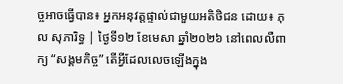ច្ចអាចធ្វើបាន៖ អ្នកអនុវត្តផ្ទាល់ជាមួយអតិថិជន ដោយ៖ ភុល សុភារិទ្ធ | ថ្ងៃទី១២ ខែមេសា ឆ្នាំ២០២៦ នៅពេលលឺពាក្យ “សង្គមកិច្ច” តើអ្វីដែលលេចឡើងក្នុង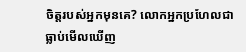ចិត្តរបស់អ្នកមុនគេ? លោកអ្នកប្រហែលជាធ្លាប់មើលឃើញ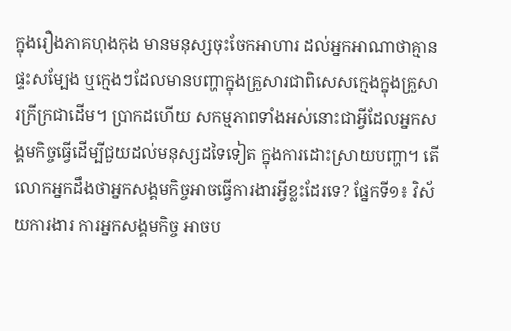ក្នុងរឿងភាគហុងកុង មានមនុស្សចុះចែកអាហារ ដល់អ្នកអាណាថាគ្មានផ្ទះសម្បែង ឬក្មេងៗដែលមានបញ្ហាក្នុងគ្រួសារជាពិសេសក្មេងក្នុងគ្រួសារក្រីក្រជាដើម។ ប្រាកដហើយ សកម្មភាពទាំងអស់នោះជាអ្វីដែលអ្នកសង្គមកិច្ចធ្វើដើម្បីជួយដល់មនុស្សដទៃទៀត ក្នុងការដោះស្រាយបញ្ហា។ តើលោកអ្នកដឹងថាអ្នកសង្គមកិច្ចអាចធ្វើការងារអ្វីខ្លះដែរទេ? ផ្នែកទី១៖ វិស័យការងារ ការអ្នកសង្គមកិច្ច អាចប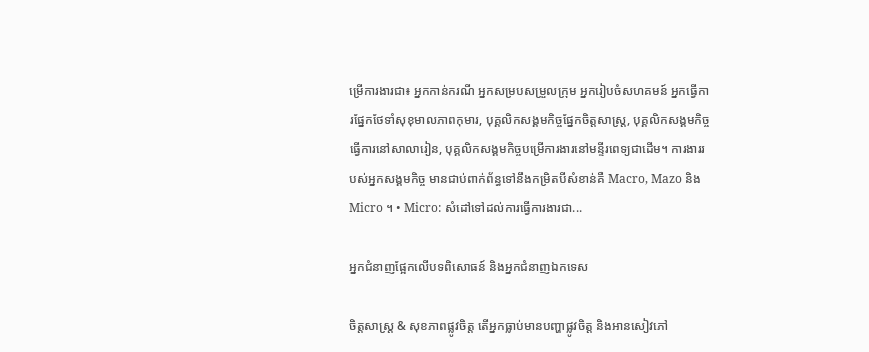ម្រើការងារជា៖ អ្នកកាន់ករណី អ្នកសម្របសម្រួលក្រុម អ្នករៀបចំសហគមន៍ អ្នកធ្វើការផ្នែកថែទាំសុខុមាលភាពកុមារ, បុគ្គលិកសង្គមកិច្ចផ្នែកចិត្តសាស្រ្ត, បុគ្គលិកសង្គមកិច្ចធ្វើការនៅសាលារៀន, បុគ្គលិកសង្គមកិច្ចបម្រើការងារនៅមន្ទីរពេទ្យជាដើម។ ការងាររបស់អ្នកសង្គមកិច្ច មានជាប់ពាក់ព័ន្ធទៅនឹងកម្រិតបីសំខាន់គឺ Macro, Mazo និង Micro ។ • Micro: សំដៅទៅដល់ការធ្វើការងារជា...

អ្នកជំនាញផ្អែកលើបទពិសោធន៍ និងអ្នកជំនាញឯកទេស

ចិត្តសាស្ត្រ & សុខភាពផ្លូវចិត្ត តើអ្នកធ្លាប់មានបញ្ហាផ្លូវចិត្ត និងអានសៀវភៅ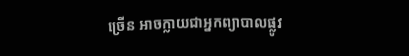ច្រើន អាចក្លាយជាអ្នកព្យាបាលផ្លូវ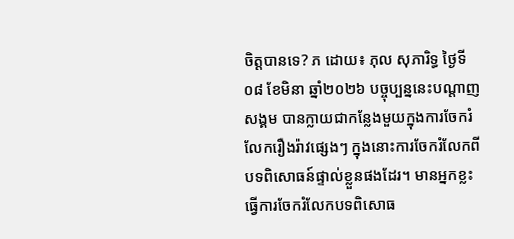ចិត្តបានទេ? ភ ដោយ៖ ភុល សុភារិទ្ធ ថ្ងៃទី០៨ ខែមិនា ឆ្នាំ២០២៦ បច្ចុប្បន្ននេះបណ្តាញសង្គម បានក្លាយជាកន្លែងមួយក្នុងការចែករំលែករឿងរ៉ាវផ្សេងៗ ក្នុងនោះការចែករំលែកពីបទពិសោធន៍ផ្ទាល់ខ្លួនផងដែរ។ មានអ្នកខ្លះ ធ្វើការចែករំលែកបទពិសោធ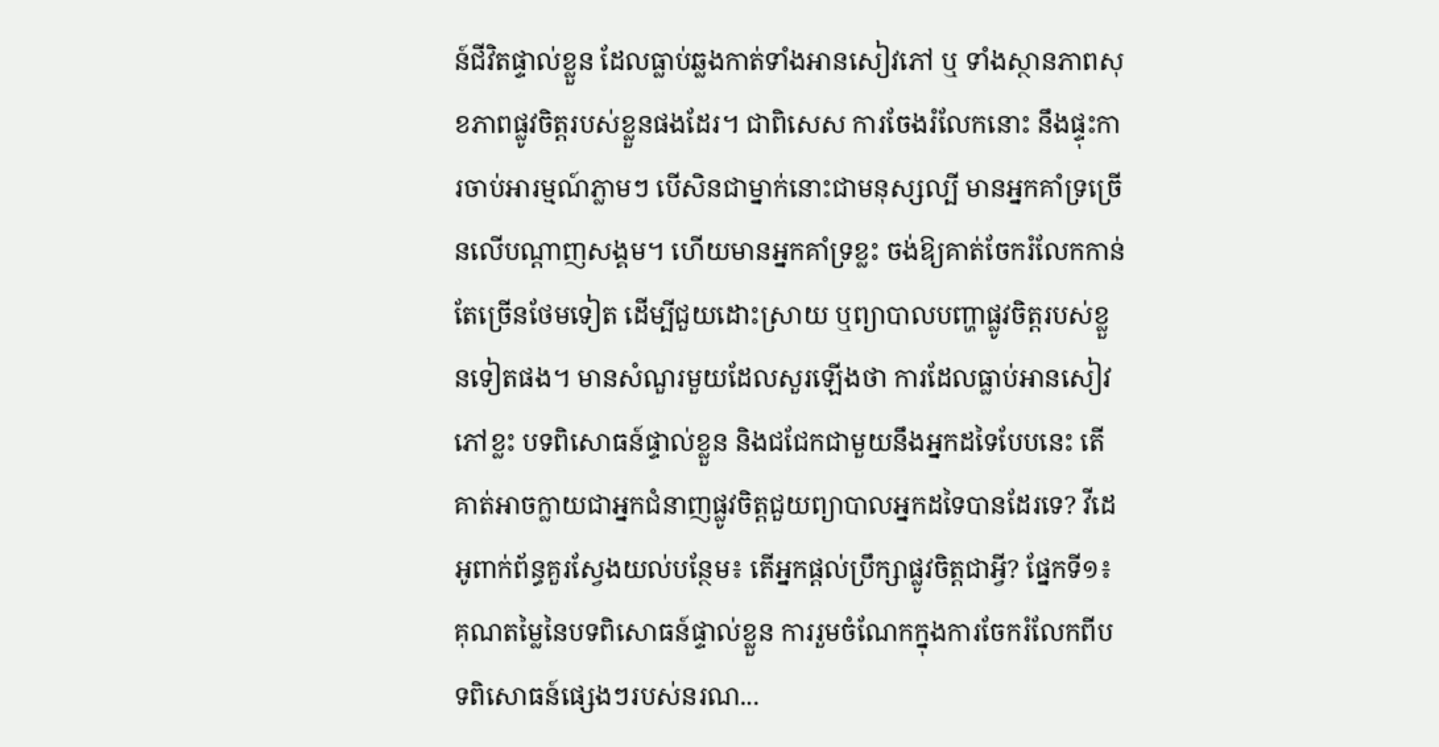ន៍ជីវិតផ្ទាល់ខ្លួន ដែលធ្លាប់ឆ្លងកាត់ទាំងអានសៀវភៅ ឬ ទាំងស្ថានភាពសុខភាពផ្លូវចិត្តរបស់ខ្លួនផងដែរ។ ជាពិសេស ការចែងរំលែកនោះ នឹងផ្ទុះការចាប់អារម្មណ៍ភ្លាមៗ បើសិនជាម្នាក់នោះជាមនុស្សល្បី មានអ្នកគាំទ្រច្រើនលើបណ្តាញសង្គម។ ហើយមានអ្នកគាំទ្រខ្លះ ចង់ឱ្យគាត់ចែករំលែកកាន់តែច្រើនថែមទៀត ដើម្បីជួយដោះស្រាយ ឬព្យាបាលបញ្ហាផ្លូវចិត្តរបស់ខ្លួនទៀតផង។ មានសំណួរមួយដែលសួរឡើងថា ការដែលធ្លាប់អានសៀវភៅខ្លះ បទពិសោធន៍ផ្ទាល់ខ្លួន និងជជែកជាមួយនឹងអ្នកដទៃបែបនេះ តើគាត់អាចក្លាយជាអ្នកជំនាញផ្លូវចិត្តជួយព្យាបាលអ្នកដទៃបានដែរទេ? វីដេអូពាក់ព័ន្ធគួរស្វែងយល់បន្ថែម៖ តើអ្នកផ្តល់ប្រឹក្សាផ្លូវចិត្តជាអ្វី? ផ្នែកទី១៖ គុណតម្លៃនៃបទពិសោធន៍ផ្ទាល់ខ្លួន ការរួមចំណែកក្នុងការចែករំលែកពីបទពិសោធន៍ផ្សេងៗរបស់នរណ...